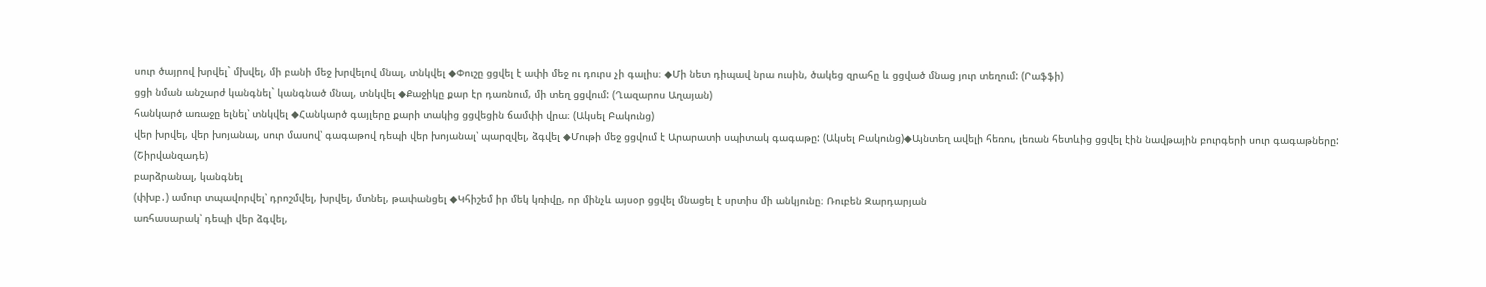սուր ծայրով խրվել` մխվել, մի բանի մեջ խրվելով մնալ, տնկվել ◆Փուշը ցցվել է ափի մեջ ու դուրս չի գալիս։ ◆Մի նետ դիպավ նրա ուսին, ծակեց զրահը և ցցված մնաց յուր տեղում: (Րաֆֆի)
ցցի նման անշարժ կանգնել` կանգնած մնալ, տնկվել ◆Քաջիկը քար էր դառնում, մի տեղ ցցվում: (Ղազարոս Աղայան)
հանկարծ առաջը ելնել՝ տնկվել ◆Հանկարծ գայլերը քարի տակից ցցվեցին ճամփի վրա։ (Ակսել Բակունց)
վեր խրվել, վեր խոյանալ, սուր մասով՝ գագաթով դեպի վեր խոյանալ՝ պարզվել, ձգվել ◆Մութի մեջ ցցվում է Արարատի սպիտակ գագաթը: (Ակսել Բակունց)◆Այնտեղ ավելի հեռու, լեռան հետևից ցցվել էին նավթային բուրգերի սուր գագաթները: (Շիրվանզադե)
բարձրանալ, կանգնել
(փխբ․) ամուր տպավորվել՝ դրոշմվել, խրվել, մտնել, թափանցել ◆Կհիշեմ իր մեկ կռիվը, որ մինչև այսօր ցցվել մնացել է սրտիս մի անկյունը։ Ռուբեն Զարդարյան
առհասարակ՝ դեպի վեր ձգվել,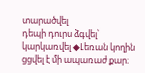տարածվել
դեպի դուրս ձգվել՝ կարկառվել ◆Լեռան կողին ցցվել է մի ապառաժ քար։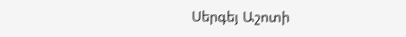Սերգեյ Աշոտի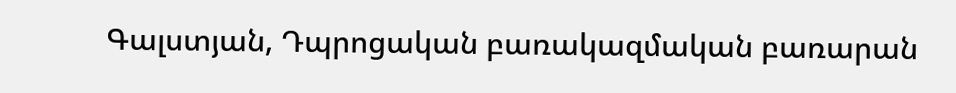Գալստյան, Դպրոցական բառակազմական բառարան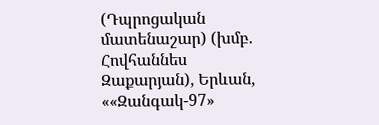(Դպրոցական մատենաշար) (խմբ. Հովհաննես Զաքարյան), Երևան, ««Զանգակ-97»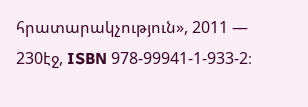հրատարակչություն», 2011 — 230էջ, ISBN 978-99941-1-933-2։